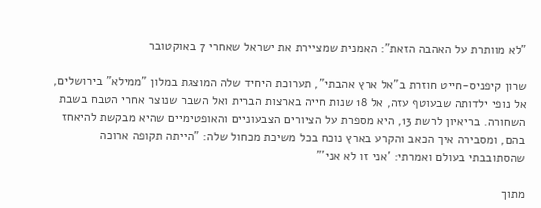"לא מוותרת על האהבה הזאת": האמנית שמציירת את ישראל שאחרי 7 באוקטובר

שרון קיפניס-חייט חוזרת ב"אל ארץ אהבתי", תערוכת היחיד שלה המוצגת במלון "ממילא" בירושלים, אל נופי ילדותה שבעוטף עזה, אל 18 שנות חייה בארצות הברית ואל השבר שנוצר אחרי הטבח בשבת השחורה. בריאיון לרשת 13, היא מספרת על הציורים הצבעוניים והאופטימיים שהיא מבקשת להיאחז בהם, ומסבירה איך הכאב והקרע בארץ נוכח בכל משיכת מכחול שלה: "הייתה תקופה ארוכה שהסתובבתי בעולם ואמרתי: 'אני זו לא אני'"

מתוך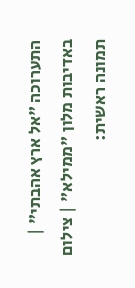התערוכה "אל ארץ אהבתי" | באדיבות מלון "ממילא" | צילום תמונה ראשית: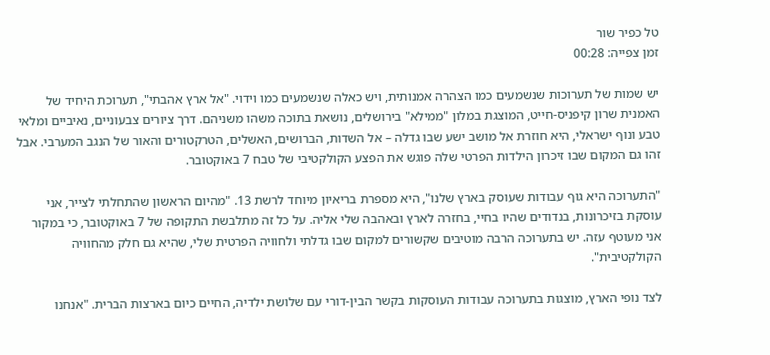טל כפיר שור
זמן צפייה: 00:28

יש שמות של תערוכות שנשמעים כמו הצהרה אמנותית, ויש כאלה שנשמעים כמו וידוי. "אל ארץ אהבתי", תערוכת היחיד של האמנית שרון קיפניס-חייט, המוצגת במלון "ממילא" בירושלים, נושאת בתוכה משהו משניהם. דרך ציורים צבעוניים, נאיביים ומלאי טבע ונוף ישראלי, היא חוזרת אל מושב ישע שבו גדלה – אל השדות, הברושים, האשלים, הטרקטורים והאור של הנגב המערבי. אבל זהו גם המקום שבו זיכרון הילדות הפרטי שלה פוגש את הפצע הקולקטיבי של טבח 7 באוקטובר.

"התערוכה היא גוף עבודות שעוסק בארץ שלנו", היא מספרת בריאיון מיוחד לרשת 13. "מהיום הראשון שהתחלתי לצייר, אני עוסקת בזיכרונות, בנדודים שהיו בחיי, בחזרה לארץ ובאהבה שלי אליה. על כל זה מתלבשת התקופה של 7 באוקטובר, כי במקור אני מעוטף עזה. יש בתערוכה הרבה מוטיבים שקשורים למקום שבו גדלתי ולחוויה הפרטית שלי, שהיא גם חלק מהחוויה הקולקטיבית".

לצד נופי הארץ, מוצגות בתערוכה עבודות העוסקות בקשר הבין-דורי עם שלושת ילדיה, החיים כיום בארצות הברית. "אנחנו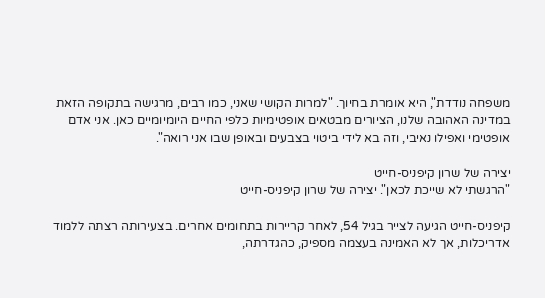משפחה נודדת", היא אומרת בחיוך. "למרות הקושי שאני, כמו רבים, מרגישה בתקופה הזאת במדינה האהובה שלנו, הציורים מבטאים אופטימיות כלפי החיים היומיומיים כאן. אני אדם אופטימי ואפילו נאיבי, וזה בא לידי ביטוי בצבעים ובאופן שבו אני רואה".

יצירה של שרון קיפניס-חייט
"הרגשתי לא שייכת לכאן". יצירה של שרון קיפניס-חייט

קיפניס-חייט הגיעה לצייר בגיל 54, לאחר קריירות בתחומים אחרים. בצעירותה רצתה ללמוד אדריכלות, אך לא האמינה בעצמה מספיק, כהגדרתה,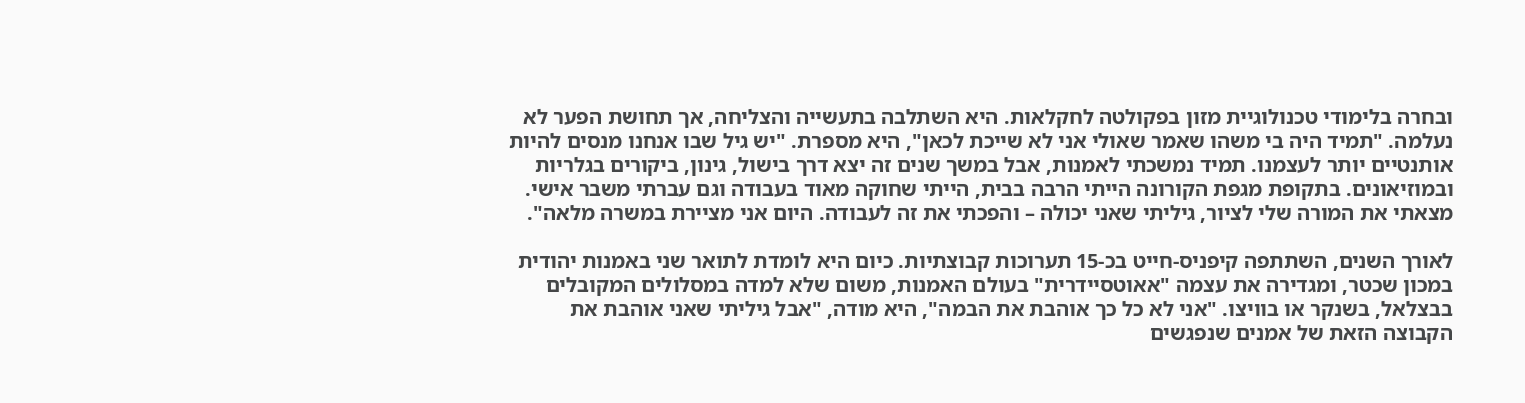ובחרה בלימודי טכנולוגיית מזון בפקולטה לחקלאות. היא השתלבה בתעשייה והצליחה, אך תחושת הפער לא נעלמה. "תמיד היה בי משהו שאמר שאולי אני לא שייכת לכאן", היא מספרת. "יש גיל שבו אנחנו מנסים להיות אותנטיים יותר לעצמנו. תמיד נמשכתי לאמנות, אבל במשך שנים זה יצא דרך בישול, גינון, ביקורים בגלריות ובמוזיאונים. בתקופת מגפת הקורונה הייתי הרבה בבית, הייתי שחוקה מאוד בעבודה וגם עברתי משבר אישי. מצאתי את המורה שלי לציור, גיליתי שאני יכולה – והפכתי את זה לעבודה. היום אני מציירת במשרה מלאה".

לאורך השנים, השתתפה קיפניס-חייט בכ-15 תערוכות קבוצתיות. כיום היא לומדת לתואר שני באמנות יהודית במכון שכטר, ומגדירה את עצמה "אאוטסיידרית" בעולם האמנות, משום שלא למדה במסלולים המקובלים בבצלאל, בשנקר או בוויצו. "אני לא כל כך אוהבת את הבמה", היא מודה, "אבל גיליתי שאני אוהבת את הקבוצה הזאת של אמנים שנפגשים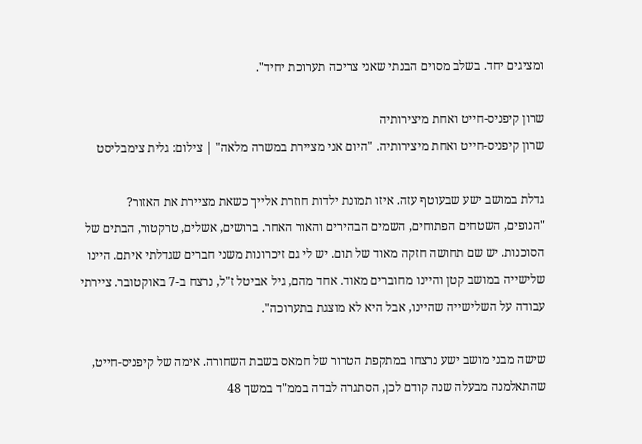ומציגים יחד. בשלב מסוים הבנתי שאני צריכה תערוכת יחיד".

שרון קיפניס-חייט ואחת מיצירותיה
שרון קיפניס-חייט ואחת מיצירותיה. "היום אני מציירת במשרה מלאה" | צילום: גלית צימבליסט

גדלת במושב ישע שבעוטף עזה. איזו תמונת ילדות חוזרת אלייך כשאת מציירת את האזור?
"הנופים, השטחים הפתוחים, השמים הבהירים והאור האחר. ברושים, אשלים, טרקטור, הבתים של הסוכנות. יש שם תחושה חזקה מאוד של תום. יש לי גם זיכרונות משני חברים שגדלתי איתם. היינו שלישייה במושב קטן והיינו מחוברים מאוד. אחד מהם, גיל אביטל ז"ל, נרצח ב-7 באוקטובר. ציירתי עבודה על השלישייה שהיינו, אבל היא לא מוצגת בתערוכה".

שישה מבני מושב ישע נרצחו במתקפת הטרור של חמאס בשבת השחורה. אימה של קיפניס-חייט, שהתאלמנה מבעלה שנה קודם לכן, הסתגרה לבדה בממ"ד במשך 48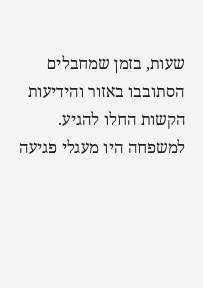שעות, בזמן שמחבלים הסתובבו באזור והידיעות הקשות החלו להגיע. למשפחה היו מעגלי פגיעה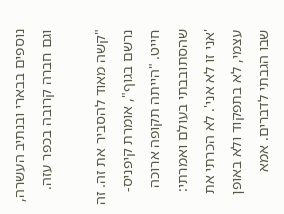נוספים בבארי ובנתיב העשרה, וגם חברה קרובה בכפר עזה.

"קשה מאוד להסביר את זה. זה נרשם בגוף", אומרת קיפניס-חייט. "הייתה תקופה ארוכה שהסתובבתי בעולם ואמרתי: 'אני זו לא אני'. לא הכרתי את עצמי, לא בתפקוד ולא באופן שבו הגבתי לדברים. אמא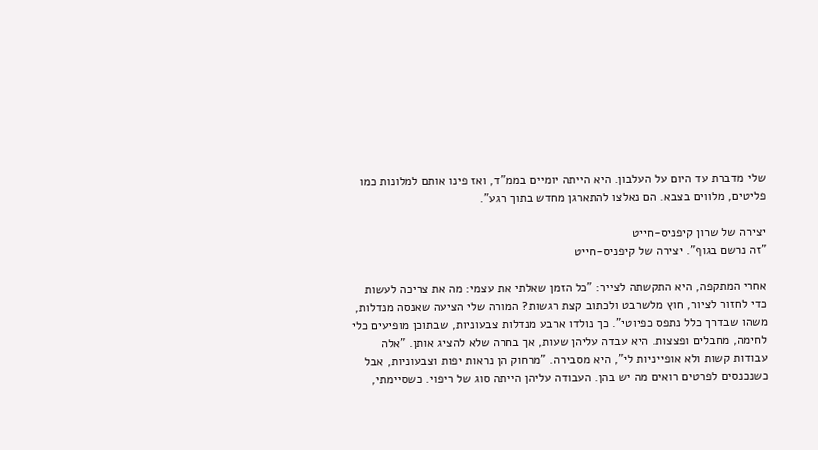שלי מדברת עד היום על העלבון. היא הייתה יומיים בממ"ד, ואז פינו אותם למלונות כמו פליטים, מלווים בצבא. הם נאלצו להתארגן מחדש בתוך רגע".

יצירה של שרון קיפניס-חייט
"זה נרשם בגוף". יצירה של קיפניס-חייט

אחרי המתקפה, היא התקשתה לצייר: "כל הזמן שאלתי את עצמי: מה את צריכה לעשות כדי לחזור לציור, חוץ מלשרבט ולכתוב קצת רגשות? המורה שלי הציעה שאנסה מנדלות, משהו שבדרך כלל נתפס כפיוטי". כך נולדו ארבע מנדלות צבעוניות, שבתוכן מופיעים כלי לחימה, מחבלים ופצצות. היא עבדה עליהן שעות, אך בחרה שלא להציג אותן. "אלה עבודות קשות ולא אופייניות לי", היא מסבירה. "מרחוק הן נראות יפות וצבעוניות, אבל כשנכנסים לפרטים רואים מה יש בהן. העבודה עליהן הייתה סוג של ריפוי. כשסיימתי,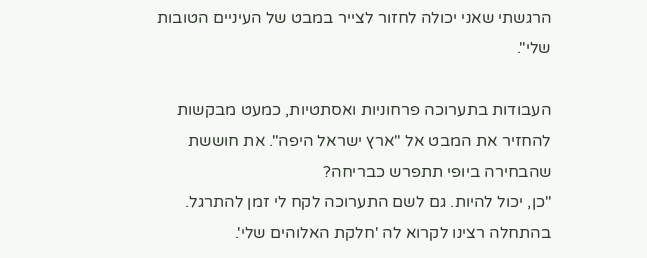הרגשתי שאני יכולה לחזור לצייר במבט של העיניים הטובות שלי".

העבודות בתערוכה פרחוניות ואסתטיות, כמעט מבקשות להחזיר את המבט אל "ארץ ישראל היפה". את חוששת שהבחירה ביופי תתפרש כבריחה?
"כן, יכול להיות. גם לשם התערוכה לקח לי זמן להתרגל. בהתחלה רצינו לקרוא לה 'חלקת האלוהים שלי'.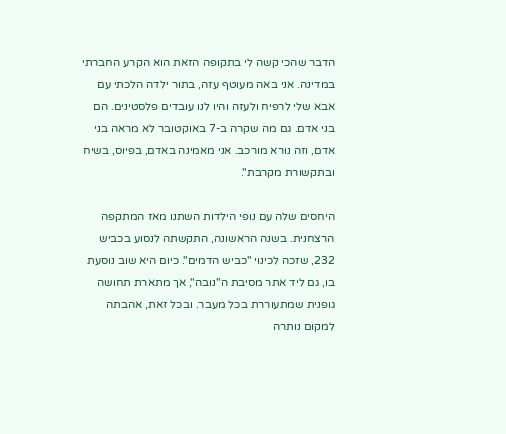הדבר שהכי קשה לי בתקופה הזאת הוא הקרע החברתי במדינה. אני באה מעוטף עזה, בתור ילדה הלכתי עם אבא שלי לרפיח ולעזה והיו לנו עובדים פלסטינים. הם בני אדם. גם מה שקרה ב-7 באוקטובר לא מראה בני אדם, וזה נורא מורכב. אני מאמינה באדם, בפיוס, בשיח ובתקשורת מקרבת".

היחסים שלה עם נופי הילדות השתנו מאז המתקפה הרצחנית. בשנה הראשונה, התקשתה לנסוע בכביש 232, שזכה לכינוי "כביש הדמים". כיום היא שוב נוסעת בו, גם ליד אתר מסיבת ה"נובה", אך מתארת תחושה גופנית שמתעוררת בכל מעבר. ובכל זאת, אהבתה למקום נותרה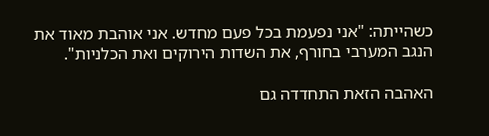כשהייתה: "אני נפעמת בכל פעם מחדש. אני אוהבת מאוד את הנגב המערבי בחורף, את השדות הירוקים ואת הכלניות".

האהבה הזאת התחדדה גם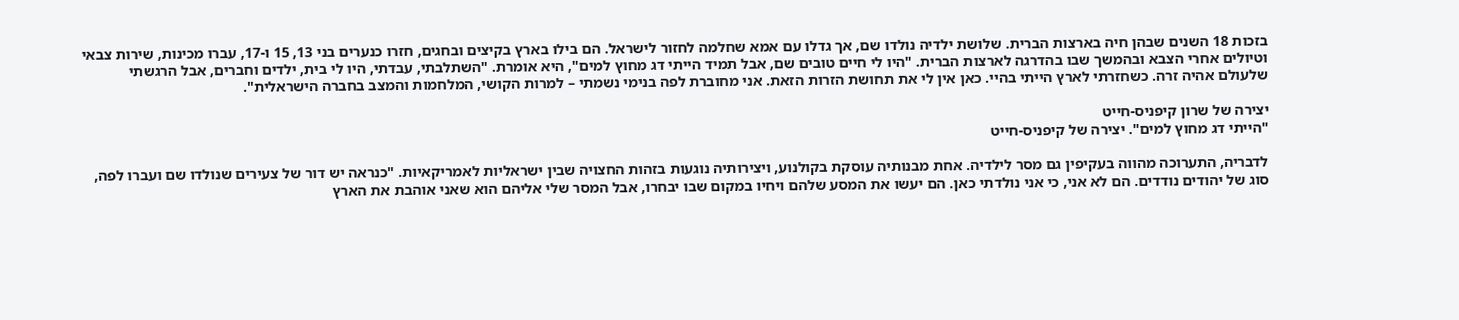בזכות 18 השנים שבהן חיה בארצות הברית. שלושת ילדיה נולדו שם, אך גדלו עם אמא שחלמה לחזור לישראל. הם בילו בארץ בקיצים ובחגים, חזרו כנערים בני 13, 15 ו-17, עברו מכינות, שירות צבאי וטיולים אחרי הצבא ובהמשך שבו בהדרגה לארצות הברית. "היו לי חיים טובים שם, אבל תמיד הייתי דג מחוץ למים", היא אומרת. "השתלבתי, עבדתי, היו לי בית, ילדים וחברים, אבל הרגשתי שלעולם אהיה זרה. כשחזרתי לארץ הייתי בהיי. כאן אין לי את תחושת הזרות הזאת. אני מחוברת לפה בנימי נשמתי – למרות הקושי, המלחמות והמצב בחברה הישראלית".

יצירה של שרון קיפניס-חייט
"הייתי דג מחוץ למים". יצירה של קיפניס-חייט

לדבריה, התערוכה מהווה בעקיפין גם מסר לילדיה. אחת מבנותיה עוסקת בקולנוע, ויצירותיה נוגעות בזהות החצויה שבין ישראליות לאמריקאיות. "כנראה יש דור של צעירים שנולדו שם ועברו לפה, סוג של יהודים נודדים. הם לא אני, כי אני נולדתי כאן. הם יעשו את המסע שלהם ויחיו במקום שבו יבחרו, אבל המסר שלי אליהם הוא שאני אוהבת את הארץ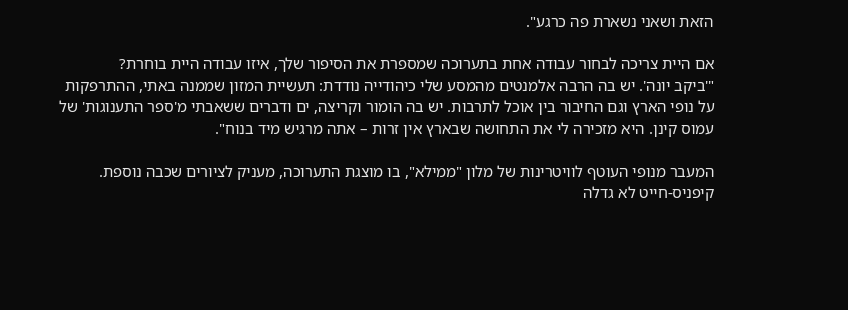הזאת ושאני נשארת פה כרגע".

אם היית צריכה לבחור עבודה אחת בתערוכה שמספרת את הסיפור שלך, איזו עבודה היית בוחרת?
"'ביקב יונה'. יש בה הרבה אלמנטים מהמסע שלי כיהודייה נודדת: תעשיית המזון שממנה באתי, ההתרפקות על נופי הארץ וגם החיבור בין אוכל לתרבות. יש בה הומור וקריצה, ים ודברים ששאבתי מ'ספר התענוגות' של עמוס קינן. היא מזכירה לי את התחושה שבארץ אין זרות – אתה מרגיש מיד בנוח".

המעבר מנופי העוטף לוויטרינות של מלון "ממילא", בו מוצגת התערוכה, מעניק לציורים שכבה נוספת. קיפניס-חייט לא גדלה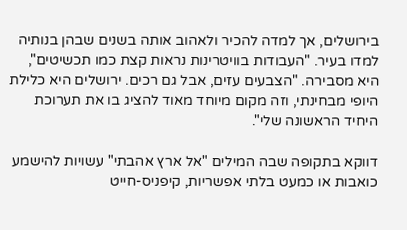בירושלים, אך למדה להכיר ולאהוב אותה בשנים שבהן בנותיה למדו בעיר. "העבודות בוויטרינות נראות קצת כמו תכשיטים", היא מסבירה. "הצבעים עזים, אבל גם רכים. ירושלים היא כלילת היופי מבחינתי, וזה מקום מיוחד מאוד להציג בו את תערוכת היחיד הראשונה שלי".

דווקא בתקופה שבה המילים "אל ארץ אהבתי" עשויות להישמע כואבות או כמעט בלתי אפשריות, קיפניס-חייט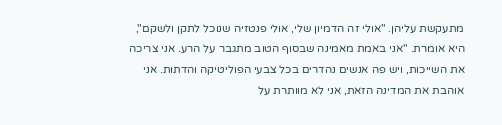מתעקשת עליהן. "אולי זה הדמיון שלי, אולי פנטזיה שנוכל לתקן ולשקם", היא אומרת. "אני באמת מאמינה שבסוף הטוב מתגבר על הרע. אני צריכה את השייכות, ויש פה אנשים נהדרים בכל צבעי הפוליטיקה והדתות. אני אוהבת את המדינה הזאת, אני לא מוותרת על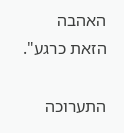האהבה הזאת כרגע".

התערוכה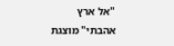"אל ארץ אהבתי" מוצגת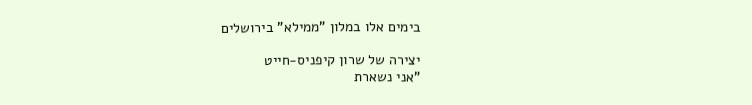בימים אלו במלון "ממילא" בירושלים

יצירה של שרון קיפניס-חייט
"אני נשארת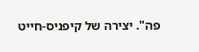פה". יצירה של קיפניס-חייט